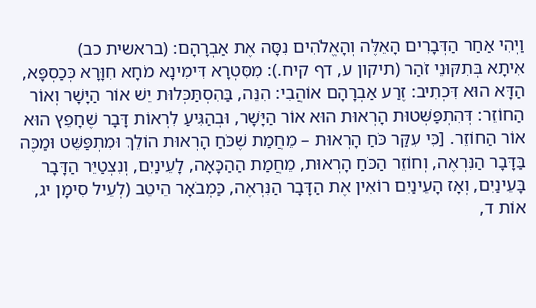וַיְהִי אַחַר הַדְּבָרִים הָאֵלֶּה וְהָאֱלֹהִים נִסָּה אֶת אַבְרָהָם: (בראשית כב)
אִיתָא בְּתִקּוּנֵי זֹהַר (תיקון ע, דף קיח.): מִסִּטְרָא דִּימִינָא מֹחָא חִוָּרָא כְּכַסְפָּא, הַדָּא הוּא דִּכְתִיב: זֶרַע אַבְרָהָם אוֹהֲבִי: הִנֵּה, בַּהִסְתַּכְּלוּת יֵשׁ אוֹר הַיָּשָׁר וְאוֹר הַחוֹזֵר: דְּהִתְפַּשְּׁטוּת הָרְאוּת הוּא אוֹר הַיָּשָׁר, וּבְהַגִּיעַ לִרְאוֹת דָּבָר שֶׁחָפֵץ הוּא אוֹר הַחוֹזֵר. [כִּי עִקַּר כֹּחַ הָרְאוּת – מֵחֲמַת שֶׁכֹּחַ הָרְאוּת הוֹלֵךְ וּמִתְפַּשֵּׁט וּמַכֶּה בַּדָּבָר הַנִּרְאֶה, וְחוֹזֵר הַכֹּחַ הָרְאוּת, מֵחֲמַת הַהַכָּאָה, לָעֵינַיִם, וְנִצְטַיֵּר הַדָּבָר בָּעֵינַיִם, וְאָז הָעֵינַיִם רוֹאִין אֶת הַדָּבָר הַנִּרְאֶה, כַּמְבֹאָר הֵיטֵב (לְעֵיל סִימָן יג, אוֹת ד,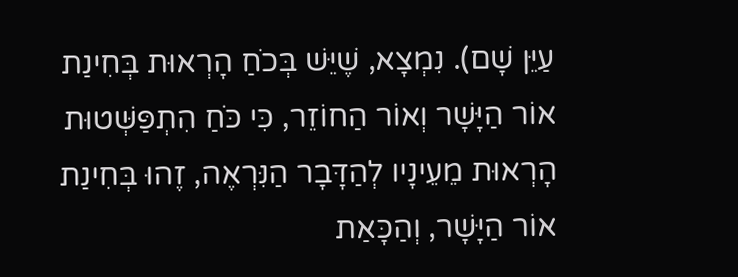עַיֵּן שָׁם). נִמְצָא, שֶׁיֵּשׁ בְּכֹחַ הָרְאוּת בְּחִינַת אוֹר הַיָּשָׁר וְאוֹר הַחוֹזֵר, כִּי כֹּחַ הִתְפַּשְּׁטוּת הָרְאוּת מֵעֵינָיו לְהַדָּבָר הַנִּרְאֶה, זֶהוּ בְּחִינַת אוֹר הַיָּשָׁר, וְהַכָּאַת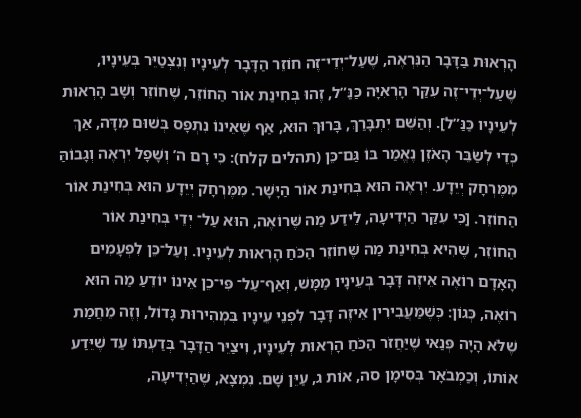הָרְאוּת בַּדָּבָר הַנִּרְאֶה, שֶׁעַל־יְדֵי־זֶה חוֹזֵר הַדָּבָר לְעֵינָיו וְנִצְטַיֵּר בְּעֵינָיו, שֶׁעַל־יְדֵי־זֶה עִקַּר הָרְאִיָּה כַּנַּ”ל, זֶהוּ בְּחִינַת אוֹר הַחוֹזֵר, שֶׁחוֹזֵר וְשָׁב הָרְאוּת לְעֵינָיו כַּנַּ”ל]. וְהַשֵּׁם יִתְבָּרַךְ, בָּרוּךְ הוּא, אַף שֶׁאֵינוֹ נִתְפָּס בְּשׁוּם מִדָּה, אַךְ כְּדֵי לְשַׂבֵּר הָאֹזֶן נֶאֱמַר בּוֹ גַּם־כֵּן (תהלים קלח): כִּי רָם ה’ וְשָׁפָל יִרְאֶה וְגָבוֹהַּ מִמֶּרְחָק יְיֵדָע. יִרְאֶה הוּא בְּחִינַת אוֹר הַיָּשָׁר. מִמֶּרְחָק יְיֵדָע הוּא בְּחִינַת אוֹר הַחוֹזֵר. [כִּי עִקַּר הַיְדִיעָה, לֵידַע מַה שֶּׁרוֹאֶה, הוּא עַל־ יְדֵי בְּחִינַת אוֹר הַחוֹזֵר, שֶׁהִיא בְּחִינַת מַה שֶּׁחוֹזֵר הַכֹּחַ הָרְאוּת לְעֵינָיו. וְעַל־כֵּן לִפְעָמִים הָאָדָם רוֹאֶה אֵיזֶה דָּבָר בְּעֵינָיו מַמָּשׁ, וְאַף־עַל־ פִּי־כֵן אֵינוֹ יוֹדֵעַ מַה הוּא רוֹאֶה, כְּגוֹן: כְּשֶׁמַּעֲבִירִין אֵיזֶה דָּבָר לִפְנֵי עֵינָיו בִּמְהִירוּת גָּדוֹל, וְזֶה מֵחֲמַת שֶׁלֹּא הָיָה פְּנַאי שֶׁיַּחֲזֹר הַכֹּחַ הָרְאוּת לְעֵינָיו, וִיצַיֵּר הַדָּבָר בְּדַעְתּוֹ עַד שֶׁיֵּדַע אוֹתוֹ, וְכַמְבֹאָר בְּסִימָן סה, אוֹת ג, עַיֵּן שָׁם. נִמְצָא, שֶׁהַיְדִיעָה,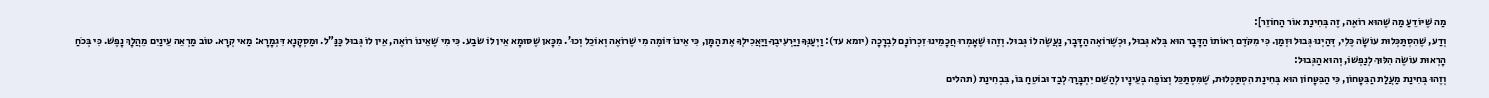מַה שֶּׁיּוֹדֵעַ מַה שֶּׁהוּא רוֹאֶה, זֶה בְּחִינַת אוֹר הַחוֹזֵר]:
וְדַע, שֶׁהִסְתַּכְּלוּת עוֹשָׂה כֶּלִי, דְּהַיְנוּ גְּבוּל וּזְמַן. כִּי מִקֹּדֶם רְאוֹתוֹ הַדָּבָר הוּא בְּלֹא גְּבוּל, וּכְשֶׁרוֹאֶה הַדָּבָר, נַעֲשֶׂה לוֹ גְּבוּל. וְזֶהוּ שֶׁאָמְרוּ חֲכָמֵינוּ זִכְרוֹנָם לִבְרָכָה (יומא עד): וַיְעַנְּךָ וַיַּרְעִיבֶךָ וַיַּאֲכִילְךָ אֶת הַמָּן, כִּי אֵינוֹ דּוֹמֶה מִי שֶׁרוֹאֶה וְאוֹכֵל וְכוּ’. מִכָּאן שֶׁסּוּמָא אֵין לוֹ שׂבַע. כִּי מִי שֶׁאֵינוֹ רוֹאֶה, אֵין לוֹ גְּבוּל כַּנַּ”ל. וּמַסְקָנָא דִּגְמָרָא: מַאי קְרָא. טוֹב מַרְאֵה עֵינַיִם מֵהֲלָךְ נָפֶשׁ. כִּי בְּכֹחַ הָרְאוּת עוֹשֶׂה הִלּוּךְ לְנַפְשׁוֹ, וְהוּא הַגְּבוּל:
וְזֶהוּ בְּחִינַת מַעֲלַת הַבִּטָּחוֹן, כִּי הַבִּטָּחוֹן הוּא בְּחִינַת הִסְתַּכְּלוּת, שֶׁמִּסְתַּכֵּל וְצוֹפֶה בְּעֵינָיו לְהַשֵּׁם יִתְבָּרַךְ לְבַד וּבוֹטֵחַ בּוֹ, בִּבְחִינַת (תהלים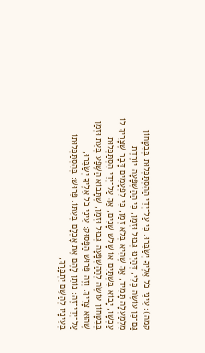קמה): עֵינֵי כֹל אֵלֶיךָ יְשַׂבֵּרוּ. כִּי עַל־יְדֵי הַהִסְתַּכְּלוּת בְּבִטָּחוֹן גַּם־כֵּן עוֹשֶׂה כֶּלִי, דְּהַיְנוּ גְּבוּל וּזְמַן, כִּי הַהַשְׁפָּעָה יוֹרֶדֶת מִלְמַעְלָה תָּמִיד, אַךְ שֶׁהִיא בְּלֹא זְמַן, כִּי לִפְעָמִים דָּבָר שֶׁצָּרִיךְ לוֹ עַכְשָׁו, יָבוֹא בִּשְׁתַּיִם אוֹ שָׁלֹשׁ שָׁנִים, אַךְ עַל־יְדֵי הִסְתַּכְּלוּת בְּבִטָּחוֹן עוֹשֶׂה לְהַהַשְׁפָּעָה גְּבוּל וּזְמַן, שֶׁתָּבוֹא הַשֶּׁפַע בְּעֵת וּזְמַן שֶׁהוּא צָרִיךְ. וְזֶה פֵּרוּשׁ הַפָּסוּק: עֵינֵי כֹל אֵלֶיךָ יְשַׂבֵּרוּ, עַל־יְדֵי־זֶה: נוֹתֵן לָהֶם אֶת אָכְלָם בְּעִתּוֹ. פֵּרוּשׁ: בְּהִסְתַּכְּלוּתוֹ בְּעֵינָיו לְהַשֵּׁם יִתְבָּרַךְ,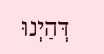דְּהַיְנוּ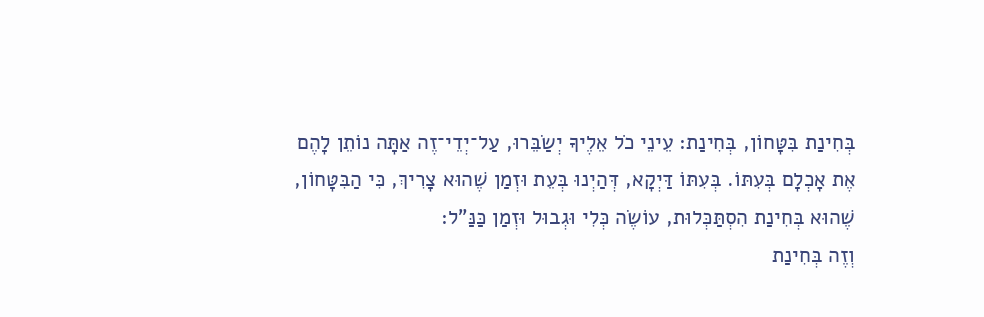בְּחִינַת בִּטָּחוֹן, בְּחִינַת: עֵינֵי כֹל אֵלֶיךָ יְשַׂבֵּרוּ, עַל־יְדֵי־זֶה אַתָּה נוֹתֵן לָהֶם אֶת אָכְלָם בְּעִתּוֹ. בְּעִתּוֹ דַּיְקָא, דְּהַיְנוּ בְּעֵת וּזְמַן שֶׁהוּא צָרִיךְ, כִּי הַבִּטָּחוֹן, שֶׁהוּא בְּחִינַת הִסְתַּכְּלוּת, עוֹשֶׂה כְּלִי וּגְבוּל וּזְמַן כַּנַּ”ל:
וְזֶה בְּחִינַת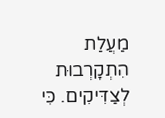מַעֲלַת הִתְקָרְבוּת לְצַדִּיקִים. כִּי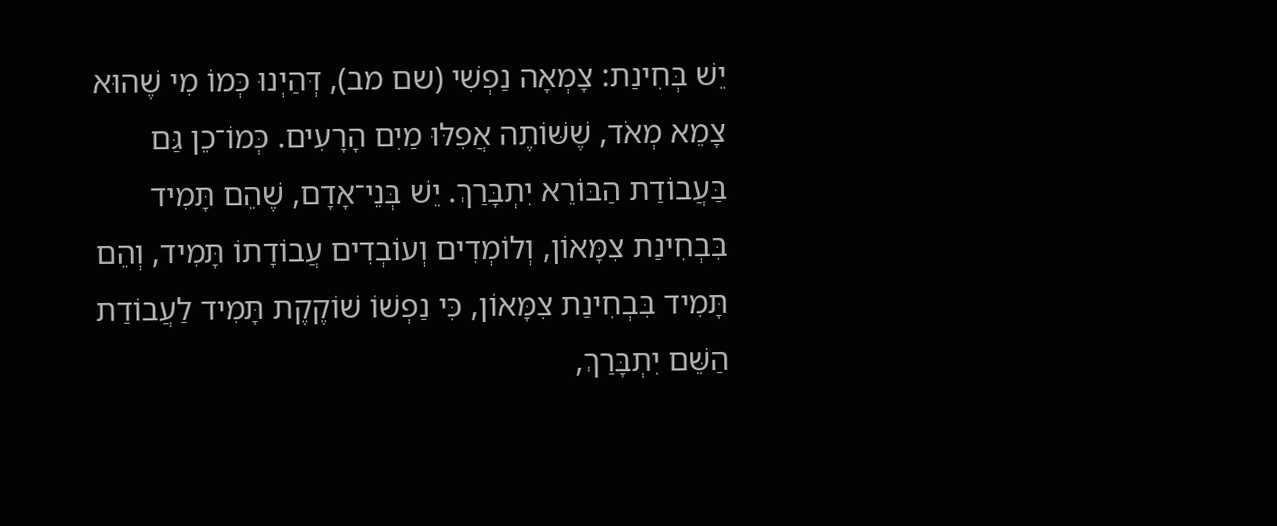יֵשׁ בְּחִינַת: צָמְאָה נַפְשִׁי (שם מב), דְּהַיְנוּ כְּמוֹ מִי שֶׁהוּא צָמֵא מְאֹד, שֶׁשּׁוֹתֶה אֲפִלּוּ מַיִם הָרָעִים. כְּמוֹ־כֵן גַּם בַּעֲבוֹדַת הַבּוֹרֵא יִתְבָּרַךְ. יֵשׁ בְּנֵי־אָדָם, שֶׁהֵם תָּמִיד בִּבְחִינַת צִמָּאוֹן, וְלוֹמְדִים וְעוֹבְדִים עֲבוֹדָתוֹ תָּמִיד, וְהֵם תָּמִיד בִּבְחִינַת צִמָּאוֹן, כִּי נַפְשׁוֹ שׁוֹקֶקֶת תָּמִיד לַעֲבוֹדַת הַשֵּׁם יִתְבָּרַךְ,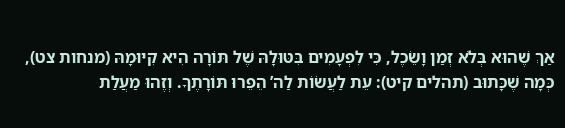אַךְ שֶׁהוּא בְּלֹא זְמַן וָשֵׂכֶל, כִּי לִפְעָמִים בִּטּוּלָהּ שֶׁל תּוֹרָה הִיא קִיּוּמָהּ (מנחות צט), כְּמָה שֶׁכָּתוּב (תהלים קיט): עֵת לַעֲשׂוֹת לַה’ הֵפֵרוּ תּוֹרָתֶךָ. וְזֶהוּ מַעֲלַת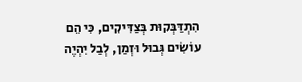הִתְדַּבְּקוּת בְּצַדִּיקִים, כִּי הֵם עוֹשִׂים גְּבוּל וּזְמַן, לְבַל יִהְיֶה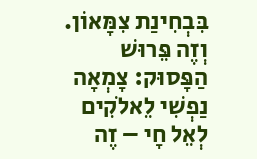בִּבְחִינַת צִמָּאוֹן. וְזֶה פֵּרוּשׁ הַפָּסוּק: צָמְאָה נַפְשִׁי לֵאלֹקִים לְאֵל חָי – זֶה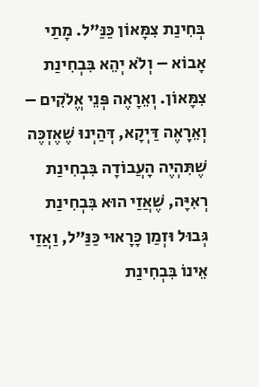בְּחִינַת צִמָּאוֹן כַּנַּ”ל. מָתַי אָבוֹא – וְלֹא יְהֵא בִּבְחִינַת צִמָּאוֹן. וְאֵרָאֶה פְּנֵי אֱלֹקִים – וְאֵרָאֶה דַּיְקָא, דְּהַיְנוּ שֶׁאֶזְכֶּה שֶׁתִּהְיֶה הָעֲבוֹדָה בִּבְחִינַת רְאִיָּה, שֶׁאֲזַי הוּא בִּבְחִינַת גְּבוּל וּזְמַן כָּרָאוּי כַּנַּ”ל, וַאֲזַי אֵינוֹ בִּבְחִינַת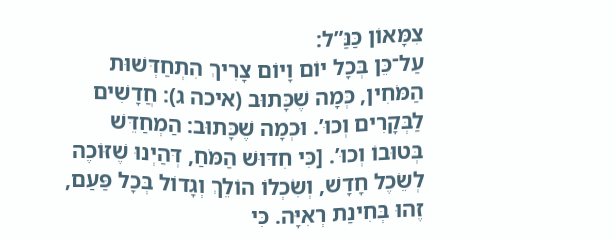צִמָּאוֹן כַּנַּ”ל:
עַל־כֵּן בְּכָל יוֹם וָיוֹם צָרִיךְ הִתְחַדְּשׁוּת הַמֹּחִין, כְּמָה שֶׁכָּתוּב (איכה ג): חֲדָשִׁים לַבְּקָרִים וְכוּ’. וּכְמָה שֶׁכָּתוּב: הַמְחַדֵּשׁ בְּטוּבוֹ וְכוּ’. [כִּי חִדּוּשׁ הַמֹּחַ, דְּהַיְנוּ שֶׁזּוֹכֶה לְשֵׂכֶל חָדָשׁ, וְשִׂכְלוֹ הוֹלֵךְ וְגָדוֹל בְּכָל פַּעַם, זֶהוּ בְּחִינַת רְאִיָּה. כִּי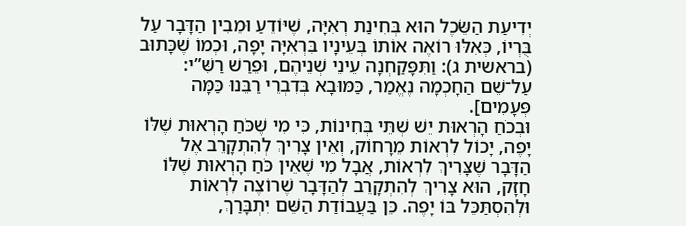יְדִיעַת הַשֵּׂכֶל הוּא בְּחִינַת רְאִיָּה, שֶׁיּוֹדֵעַ וּמֵבִין הַדָּבָר עַל בֻּרְיוֹ, כְּאִלּוּ רוֹאֶה אוֹתוֹ בְּעֵינָיו בִּרְאִיָּה יָפָה, וּכְמוֹ שֶׁכָּתוּב (בראשית ג): וַתִּפָּקַחְנָה עֵינֵי שְׁנֵיהֶם, וּפֵרַשׁ רַשִּׁ”י: עַל־שֵׁם הַחָכְמָה נֶאֱמַר, כַּמּוּבָא בְּדִבְרֵי רַבֵּנוּ כַּמָּה פְּעָמִים].
וּבְכֹחַ הָרְאוּת יֵשׁ שְׁתֵּי בְּחִינוֹת, כִּי מִי שֶׁכֹּחַ הָרְאוּת שֶׁלּוֹ יָפֶה, יָכוֹל לִרְאוֹת מֵרָחוֹק, וְאֵין צָרִיךְ לְהִתְקָרֵב אֶל הַדָּבָר שֶׁצָּרִיךְ לִרְאוֹת, אֲבָל מִי שֶׁאֵין כֹּחַ הָרְאוּת שֶׁלּוֹ חָזָק, הוּא צָרִיךְ לְהִתְקָרֵב לְהַדָּבָר שֶׁרוֹצֶה לִרְאוֹת וּלְהִסְתַּכֵּל בּוֹ יָפֶה. כֵּן בַּעֲבוֹדַת הַשֵּׁם יִתְבָּרַךְ,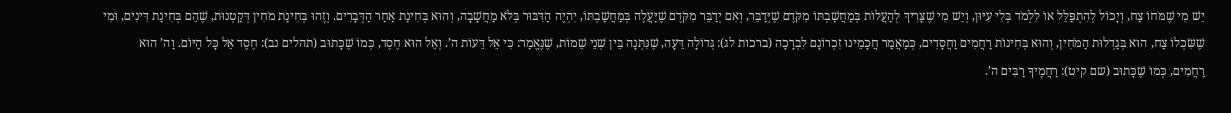יֵשׁ מִי שֶׁמֹּחוֹ צַח, וְיָכוֹל לְהִתְפַּלֵּל אוֹ לִלְמֹד בְּלִי עִיּוּן, וְיֵשׁ מִי שֶׁצָּרִיךְ לְהַעֲלוֹת בְּמַחֲשַׁבְתּוֹ מִקֹּדֶם שֶׁיְּדַבֵּר, וְאִם יְדַבֵּר מִקֹּדֶם שֶׁיַּעֲלֶה בְּמַחֲשַׁבְתּוֹ, יִהְיֶה הַדִּבּוּר בְּלֹא מַחֲשָׁבָה, וְהוּא בְּחִינַת אַחַר הַדְּבָרִים. וְזֶהוּ בְּחִינַת מֹחִין דְּקַטְנוּת, שֶׁהֵם בְּחִינַת דִּינִים, וּמִי שֶׁשִּׂכְלוֹ צַח, הוּא בְּגַדְלוּת הַמֹּחִין, וְהוּא בְּחִינוֹת רַחֲמִים וַחֲסָדִים, כְּמַאֲמַר חֲכָמֵינוּ זִכְרוֹנָם לִבְרָכָה (ברכות לג): גְּדוֹלָה דֵּעָה, שֶׁנִּתְּנָה בֵּין שְׁנֵי שֵׁמוֹת, שֶׁנֶּאֱמַר: כִּי אֵל דֵּעוֹת ה’. וְאֵל הוּא חֶסֶד, כְּמוֹ שֶׁכָּתוּב (תהלים נב): חֶסֶד אֵל כָּל הַיּוֹם. וַה’ הוּא רַחֲמִים, כְּמוֹ שֶׁכָּתוּב (שם קיט): רַחֲמֶיךָ רַבִּים ה’.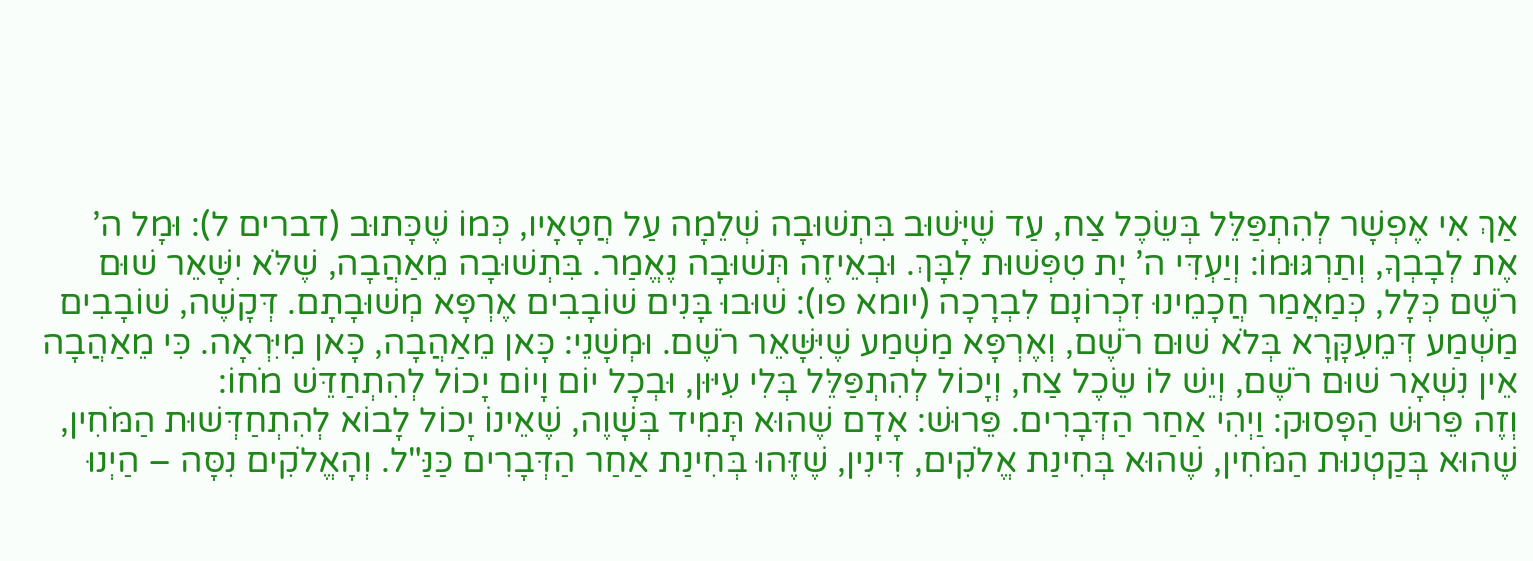אַךְ אִי אֶפְשָׁר לְהִתְפַּלֵּל בְּשֵׂכֶל צַח, עַד שֶׁיָּשׁוּב בִּתְשׁוּבָה שְׁלֵמָה עַל חֲטָאָיו, כְּמוֹ שֶׁכָּתוּב (דברים ל): וּמָל ה’ אֶת לְבָבְךָ, וְתַרְגּוּמוֹ: וְיַעְדִּי ה’ יָת טִפְּשׁוּת לִבָּךְ. וּבְאֵיזֶה תְּשׁוּבָה נֶאֱמַר. בִּתְשׁוּבָה מֵאַהֲבָה, שֶׁלֹּא יִשָּׁאֵר שׁוּם רֹשֶׁם כְּלָל, כְּמַאֲמַר חֲכָמֵינוּ זִכְרוֹנָם לִבְרָכָה (יומא פו): שׁוּבוּ בָּנִים שׁוֹבָבִים אֶרְפָּא מְשׁוּבָתָם. דְּקָשֶׁה, שׁוֹבָבִים מַשְׁמַע דְּמֵעִקָּרָא בְּלֹא שׁוּם רֹשֶׁם, וְאֶרְפָּא מַשְׁמַע שֶׁיִּשָּׁאֵר רֹשֶׁם. וּמְשָׁנֵי: כָּאן מֵאַהֲבָה, כָּאן מִיִּרְאָה. כִּי מֵאַהֲבָה אֵין נִשְׁאָר שׁוּם רֹשֶׁם, וְיֵשׁ לוֹ שֵׂכֶל צַח, וְיָכוֹל לְהִתְפַּלֵּל בְּלִי עִיּוּן, וּבְכָל יוֹם וָיוֹם יָכוֹל לְהִתְחַדֵּשׁ מֹחוֹ:
וְזֶה פֵּרוּשׁ הַפָּסוּק: וַיְהִי אַחַר הַדְּבָרִים. פֵּרוּשׁ: אָדָם שֶׁהוּא תָּמִיד בְּשָׁוֶה, שֶׁאֵינוֹ יָכוֹל לָבוֹא לְהִתְחַדְּשׁוּת הַמֹּחִין, שֶׁהוּא בְּקַטְנוּת הַמֹּחִין, שֶׁהוּא בְּחִינַת אֱלֹקִים, דִּינִין, שֶׁזֶּהוּ בְּחִינַת אַחַר הַדְּבָרִים כַּנַּ"ל. וְהָאֱלֹקִים נִסָּה – הַיְנוּ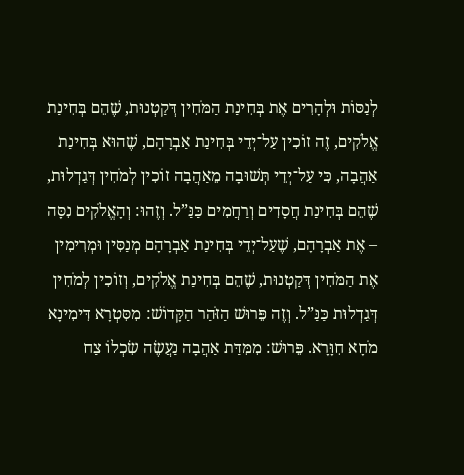לְנַסּוֹת וּלְהָרִים אֶת בְּחִינַת הַמֹּחִין דְּקַטְנוּת, שֶׁהֵם בְּחִינַת אֱלֹקִים, זֶה זוֹכִין עַל־יְדֵי בְּחִינַת אַבְרָהָם, שֶׁהוּא בְּחִינַת אַהֲבָה, כִּי עַל־יְדֵי תְּשׁוּבָה מֵאַהֲבָה זוֹכִין לְמֹחִין דְּגַדְלוּת, שֶׁהֵם בְּחִינַת חֲסָדִים וְרַחֲמִים כַּנַּ”ל. וְזֶהוּ: וְהָאֱלֹקִים נִסָּה – אֶת אַבְרָהָם, שֶׁעַל־יְדֵי בְּחִינַת אַבְרָהָם מְנַסִּין וּמְרִימִין אֶת הַמֹּחִין דְּקַטְנוּת, שֶׁהֵם בְּחִינַת אֱלֹקִים, וְזוֹכִין לְמֹחִין דְּגַדְלוּת כַּנַּ”ל. וְזֶה פֵּרוּשׁ הַזֹּהַר הַקָּדוֹשׁ: מִסִּטְרָא דִּימִינָא מֹחָא חִוָּרָא. פֵּרוּשׁ: מִמִּדַּת אַהֲבָה נַעֲשֶׂה שִׂכְלוֹ צַח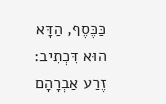כַּכֶּסֶף, הַדָּא הוּא דִּכְתִיב: זֶרַע אַבְרָהָם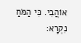אוֹהֲבִי. כִּי הַמֹּחַ נִקְרָא: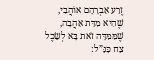זֶרַע אַבְרָהָם אוֹהֲבִי, שֶׁהִיא מִדַּת אַהֲבָה, שֶׁמִּמִּדָּה זֹאת בָּא לְשֵׂכֶל צַח כַּנַּ”ל: